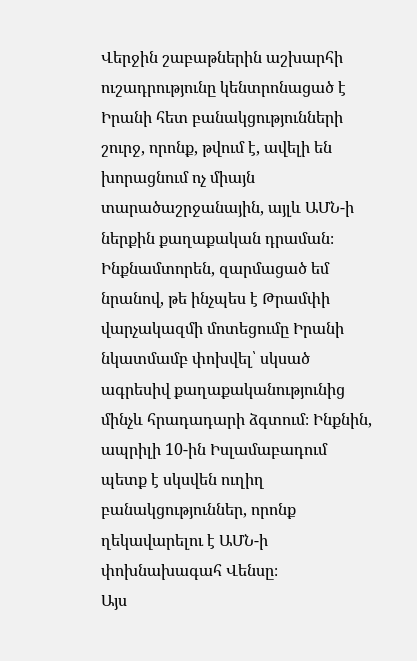Վերջին շաբաթներին աշխարհի ուշադրությունը կենտրոնացած է Իրանի հետ բանակցությունների շուրջ, որոնք, թվում է, ավելի են խորացնում ոչ միայն տարածաշրջանային, այլև ԱՄՆ-ի ներքին քաղաքական դրաման։
Ինքնամտորեն, զարմացած եմ նրանով, թե ինչպես է Թրամփի վարչակազմի մոտեցումը Իրանի նկատմամբ փոխվել՝ սկսած ագրեսիվ քաղաքականությունից մինչև հրադադարի ձգտում։ Ինքնին, ապրիլի 10-ին Իսլամաբադում պետք է սկսվեն ուղիղ բանակցություններ, որոնք ղեկավարելու է ԱՄՆ-ի փոխնախագահ Վենսը։
Այս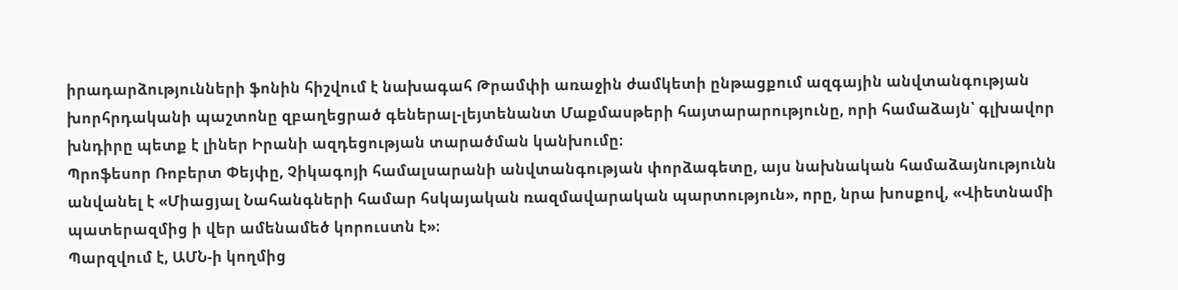իրադարձությունների ֆոնին հիշվում է նախագահ Թրամփի առաջին ժամկետի ընթացքում ազգային անվտանգության խորհրդականի պաշտոնը զբաղեցրած գեներալ-լեյտենանտ Մաքմասթերի հայտարարությունը, որի համաձայն՝ գլխավոր խնդիրը պետք է լիներ Իրանի ազդեցության տարածման կանխումը։
Պրոֆեսոր Ռոբերտ Փեյփը, Չիկագոյի համալսարանի անվտանգության փորձագետը, այս նախնական համաձայնությունն անվանել է «Միացյալ Նահանգների համար հսկայական ռազմավարական պարտություն», որը, նրա խոսքով, «Վիետնամի պատերազմից ի վեր ամենամեծ կորուստն է»։
Պարզվում է, ԱՄՆ-ի կողմից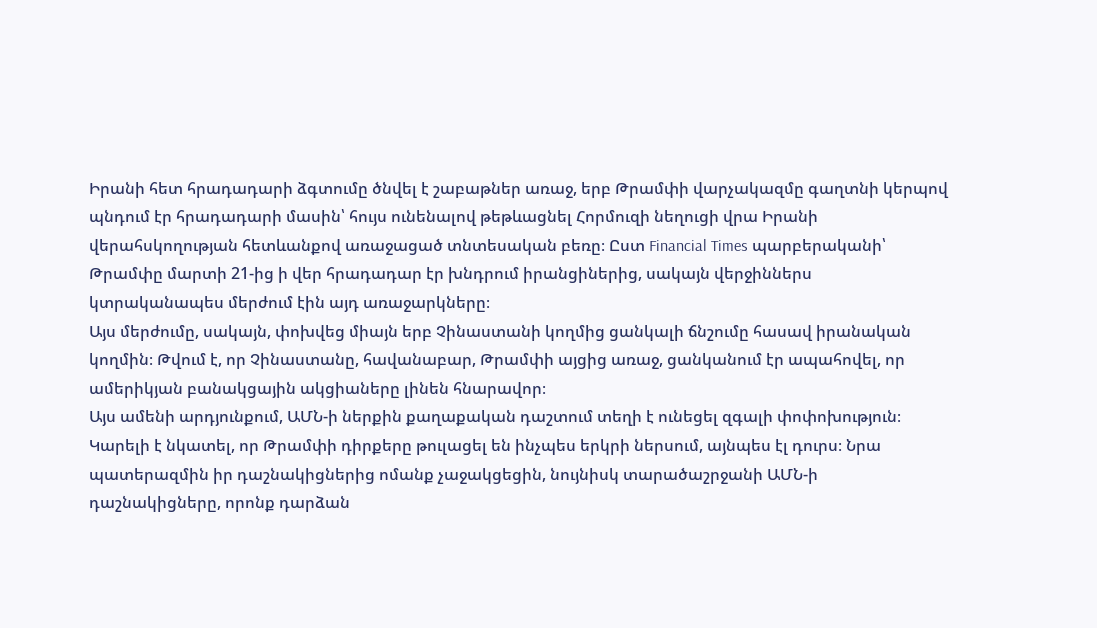Իրանի հետ հրադադարի ձգտումը ծնվել է շաբաթներ առաջ, երբ Թրամփի վարչակազմը գաղտնի կերպով պնդում էր հրադադարի մասին՝ հույս ունենալով թեթևացնել Հորմուզի նեղուցի վրա Իրանի վերահսկողության հետևանքով առաջացած տնտեսական բեռը։ Ըստ Financial Times պարբերականի՝ Թրամփը մարտի 21-ից ի վեր հրադադար էր խնդրում իրանցիներից, սակայն վերջիններս կտրականապես մերժում էին այդ առաջարկները։
Այս մերժումը, սակայն, փոխվեց միայն երբ Չինաստանի կողմից ցանկալի ճնշումը հասավ իրանական կողմին։ Թվում է, որ Չինաստանը, հավանաբար, Թրամփի այցից առաջ, ցանկանում էր ապահովել, որ ամերիկյան բանակցային ակցիաները լինեն հնարավոր։
Այս ամենի արդյունքում, ԱՄՆ-ի ներքին քաղաքական դաշտում տեղի է ունեցել զգալի փոփոխություն։ Կարելի է նկատել, որ Թրամփի դիրքերը թուլացել են ինչպես երկրի ներսում, այնպես էլ դուրս։ Նրա պատերազմին իր դաշնակիցներից ոմանք չաջակցեցին, նույնիսկ տարածաշրջանի ԱՄՆ-ի դաշնակիցները, որոնք դարձան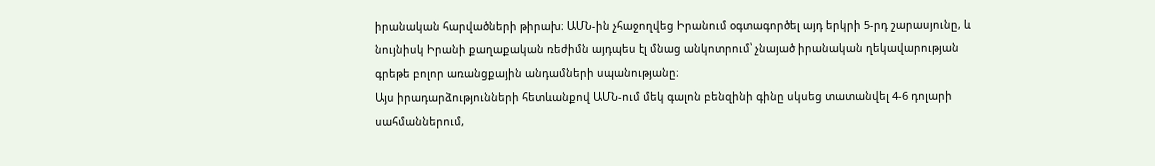իրանական հարվածների թիրախ։ ԱՄՆ-ին չհաջողվեց Իրանում օգտագործել այդ երկրի 5-րդ շարասյունը, և նույնիսկ Իրանի քաղաքական ռեժիմն այդպես էլ մնաց անկոտրում՝ չնայած իրանական ղեկավարության գրեթե բոլոր առանցքային անդամների սպանությանը։
Այս իրադարձությունների հետևանքով ԱՄՆ-ում մեկ գալոն բենզինի գինը սկսեց տատանվել 4-6 դոլարի սահմաններում,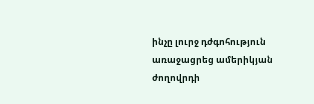ինչը լուրջ դժգոհություն առաջացրեց ամերիկյան ժողովրդի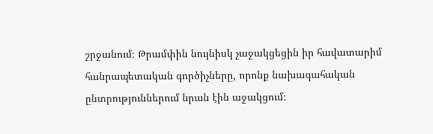շրջանում։ Թրամփին նույնիսկ չաջակցեցին իր հավատարիմ հանրապետական գործիչները, որոնք նախագահական ընտրություններում նրան էին աջակցում։